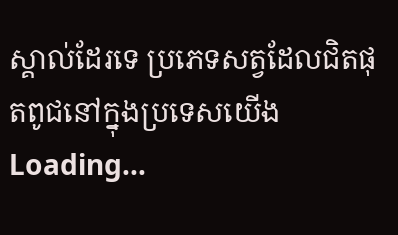ស្គាល់ដែរទេ ប្រភេទសត្វដែលជិតផុតពូជនៅក្នុងប្រទេសយើង
Loading...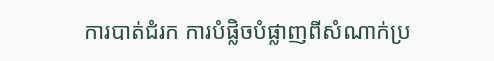ការបាត់ជំរក ការបំផ្លិចបំផ្លាញពីសំណាក់ប្រ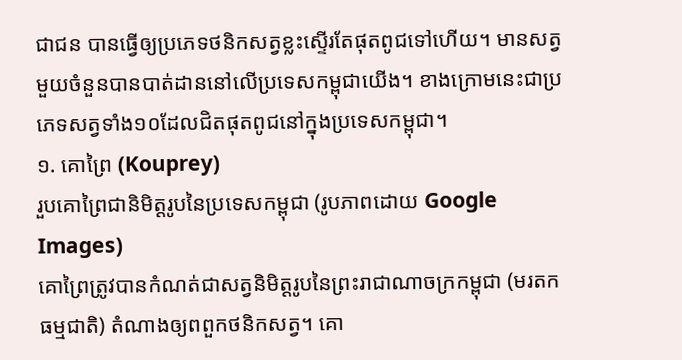ជាជន បានធ្វើឲ្យប្រភេទថនិកសត្វខ្លះស្ទើរតែផុតពូជទៅហើយ។ មានសត្វមួយចំនួនបានបាត់ដាននៅលើប្រទេសកម្ពុជាយើង។ ខាងក្រោមនេះជាប្រភេទសត្វទាំង១០ដែលជិតផុតពូជនៅក្នុងប្រទេសកម្ពុជា។
១. គោព្រៃ (Kouprey)
រួបគោព្រៃជានិមិត្ដរូបនៃប្រទេសកម្ពុជា (រូបភាពដោយ Google Images)
គោព្រៃត្រូវបានកំណត់ជាសត្វនិមិត្ដរូបនៃព្រះរាជាណាចក្រកម្ពុជា (មរតកធម្មជាតិ) តំណាងឲ្យពពួកថនិកសត្វ។ គោ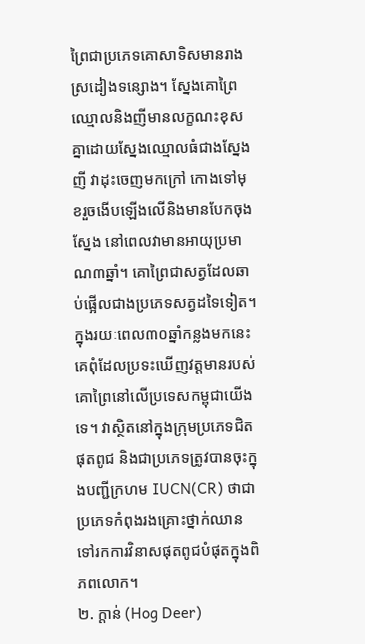ព្រៃជាប្រភេទគោសាទិសមានរាងស្រដៀងទន្សោង។ ស្នែងគោព្រៃ ឈ្មោលនិងញីមានលក្ខណះខុសគ្នាដោយស្នែងឈ្មោលធំជាងស្នែងញី វាដុះចេញមកក្រៅ កោងទៅមុខរួចងើបឡើងលើនិងមានបែកចុងស្នែង នៅពេលវាមានអាយុប្រមាណ៣ឆ្នាំ។ គោព្រៃជាសត្វដែលឆាប់ផ្អើលជាងប្រភេទសត្វដទៃទៀត។ ក្នុងរយៈពេល៣០ឆ្នាំកន្លងមកនេះគេពុំដែលប្រទះឃើញវត្ដមានរបស់គោព្រៃនៅលើប្រទេសកម្ពុជាយើងទេ។ វាស្ថិតនៅក្នុងក្រុមប្រភេទជិតផុតពូជ និងជាប្រភេទត្រូវបានចុះក្នុងបញ្ជីក្រហម IUCN(CR) ថាជាប្រភេទកំពុងរងគ្រោះថ្នាក់ឈានទៅរកការវិនាសផុតពូជបំផុតក្នុងពិភពលោក។
២. ក្ដាន់ (Hog Deer)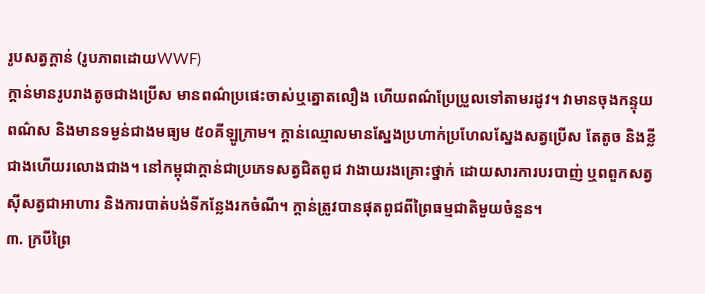រូបសត្វក្ដាន់ (រូបភាពដោយWWF)
ក្ដាន់មានរូបរាងតូចជាងប្រើស មានពណ៌ប្រផេះចាស់ឬត្នោតលឿង ហើយពណ៌ប្រែប្រួលទៅតាមរដូវ។ វាមានចុងកន្ទុយពណ៌ស និងមានទម្ងន់ជាងមធ្យម ៥០គីឡូក្រាម។ ក្ដាន់ឈ្មោលមានស្នែងប្រហាក់ប្រហែលស្នែងសត្វប្រើស តែតូច និងខ្លីជាងហើយរលោងជាង។ នៅកម្ពុជាក្ដាន់ជាប្រភេទសត្វជិតពូជ វាងាយរងគ្រោះថ្នាក់ ដោយសារការបរបាញ់ ឬពពួកសត្វស៊ីសត្វជាអាហារ និងការបាត់បង់ទីកន្លែងរកចំណី។ ក្ដាន់ត្រូវបានផុតពូជពីព្រៃធម្មជាតិមួយចំនួន។
៣. ក្របីព្រៃ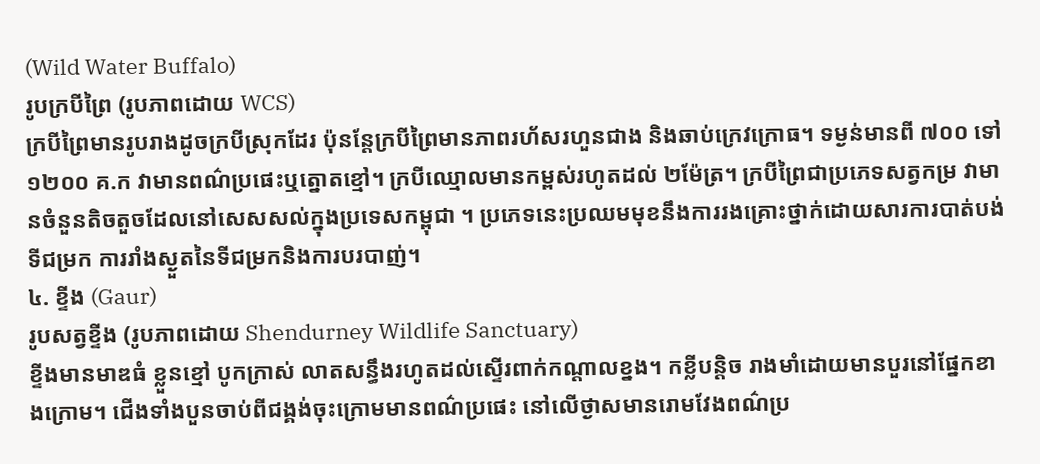(Wild Water Buffalo)
រូបក្របីព្រៃ (រូបភាពដោយ WCS)
ក្របីព្រៃមានរូបរាងដូចក្របីស្រុកដែរ ប៉ុនន្ដែក្របីព្រៃមានភាពរហ័សរហួនជាង និងឆាប់ក្រេវក្រោធ។ ទម្ងន់មានពី ៧០០ ទៅ ១២០០ គ.ក វាមានពណ៌ប្រផេះឬត្នោតខ្មៅ។ ក្របីឈ្មោលមានកម្ពស់រហូតដល់ ២ម៉ែត្រ។ ក្របីព្រៃជាប្រភេទសត្វកម្រ វាមានចំនួនតិចតួចដែលនៅសេសសល់ក្នុងប្រទេសកម្ពុជា ។ ប្រភេទនេះប្រឈមមុខនឹងការរងគ្រោះថ្នាក់ដោយសារការបាត់បង់ទីជម្រក ការរាំងស្ងួតនៃទីជម្រកនិងការបរបាញ់។
៤. ខ្ទីង (Gaur)
រូបសត្វខ្ទីង (រូបភាពដោយ Shendurney Wildlife Sanctuary)
ខ្ទីងមានមាឌធំ ខ្លួនខ្មៅ បូកក្រាស់ លាតសន្ធឹងរហូតដល់ស្ទើរពាក់កណ្ដាលខ្នង។ កខ្លីបន្ដិច រាងមាំដោយមានបួរនៅផ្នែកខាងក្រោម។ ជើងទាំងបួនចាប់ពីជង្គង់ចុះក្រោមមានពណ៌ប្រផេះ នៅលើថ្ងាសមានរោមវែងពណ៌ប្រ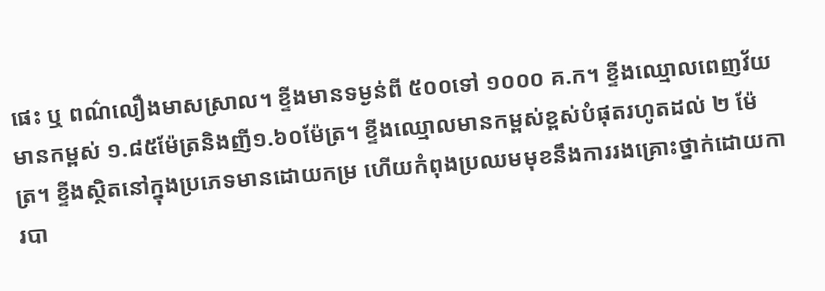ផេះ ឬ ពណ៌លឿងមាសស្រាល។ ខ្ទីងមានទម្ងន់ពី ៥០០ទៅ ១០០០ គ.ក។ ខ្ទីងឈ្មោលពេញវ័យមានកម្ពស់ ១.៨៥ម៉ែត្រនិងញី១.៦០ម៉ែត្រ។ ខ្ទីងឈ្មោលមានកម្ពស់ខ្ពស់បំផុតរហូតដល់ ២ ម៉ែត្រ។ ខ្ទីងស្ថិតនៅក្នុងប្រភេទមានដោយកម្រ ហើយកំពុងប្រឈមមុខនឹងការរងគ្រោះថ្នាក់ដោយការបា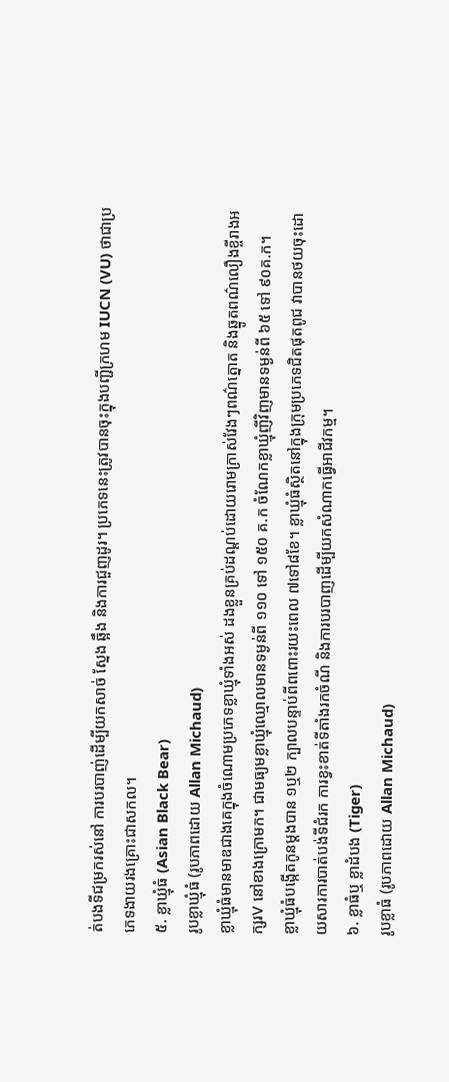ត់បងទីជម្រករស់នៅ ការបរបាញ់ដើម្បីយកសាច់ ស្នែង ឆ្អឹង និងការជួញដូរ។ ប្រភេទនេះត្រូវបានចុះក្នុងបញ្ជីក្រហម IUCN (VU) ថាជាប្រភេទងាយរងគ្រោះជាសកល។
៥. ខ្លាឃ្មុំធំ (Asian Black Bear)
រូបខ្លាឃ្មុំធំ (រូបភាពដោយ Allan Michaud)
ខ្លាឃ្មុំធំមានមាឌជាងគេក្នុងចំណោមប្រភេទខ្លាឃ្មុំទាំងអស់ ដងខ្លួនគ្រប់ដណ្ដប់ដោយរោមក្រាស់វែងៗពណ៌ត្នោត និងឆ្នូតពណ៌លឿងខ្ចីរាងអក្សរV នៅខាងក្រោមក។ ជាមធ្យមខ្លាឃ្មុំឈ្មោលមានទម្ងន់ពី ១១០ ទៅ ១៥០ គ.ក ចំណែកខ្លាឃ្មុំញីវិញមានទម្ងន់ពី ៦៥ ទៅ ៩០គ.ក។
ខ្លាឃ្មុំធំបង្កើតកូនម្ដងបាន ១ឬ២ ក្បាលបន្ទាប់ពីពពោះរយះពេល ៧ទៅ៨ខែ។ ខ្លាឃ្មុំធំស្ថិតនៅក្នុងក្រុមប្រភេទជិតផុតពូជ វាបានថយចុះដោយសារការបាត់បង់ទីជំរក ការខ្វះខាត់ទីតាំងរកចំណី និងការបរបាញដើម្បីយកសំណាកធ្វើអាជីវកម្ម។
៦. ខ្លាធំឬ ខ្លាដំបង (Tiger)
រូបខ្លាធំ (រូបភាពដោយ Allan Michaud)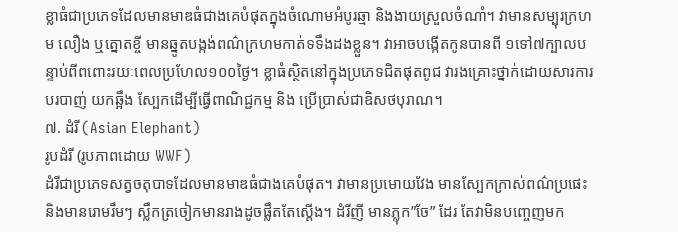ខ្លាធំជាប្រភេទដែលមានមាឌធំជាងគេបំផុតក្នុងចំណោមអំបូរឆ្មា និងងាយស្រួលចំណាំ។ វាមានសម្បុរក្រហម លឿង ឬត្នោតខ្ចី មានឆ្នូតបង្កង់ពណ៌ក្រហមកាត់ទទឹងដងខ្លួន។ វាអាចបង្កើតកូនបានពី ១ទៅ៧ក្បាលបន្ទាប់ពីពពោះរយៈពេលប្រហែល១០០ថ្ងៃ។ ខ្លាធំស្ថិតនៅក្នុងប្រភេទជិតផុតពូជ វារងគ្រោះថ្នាក់ដោយសារការបរបាញ់ យកឆ្អឹង ស្បែកដើម្បីធ្វើពាណិជ្ជកម្ម និង ប្រើប្រាស់ជាឧិសថបុរាណ។
៧. ដំរី (Asian Elephant)
រូបដំរី (រូបភាពដោយ WWF)
ដំរីជាប្រភេទសត្វចតុបាទដែលមានមាឌធំជាងគេបំផុត។ វាមានប្រមោយវែង មានស្បែកក្រាស់ពណ៌ប្រផេះ និងមានរោមរឹមៗ ស្លឹកត្រចៀកមានរាងដូចផ្លឹតតែស្ដើង។ ដំរីញី មានភ្លុក”ចែ” ដែរ តែវាមិនបញ្ចេញមក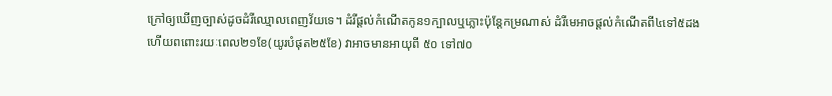ក្រៅឲ្យឃើញច្បាស់ដូចដំរីឈ្មោលពេញវ័យទេ។ ដំរីផ្ដល់កំណើតកូន១ក្បាលឬភ្លោះប៉ុន្ដែកម្រណាស់ ដំរីមេអាចផ្ដល់កំណើតពី៤ទៅ៥ដង ហើយពពោះរយៈពេល២១ខែ(យូរបំផុត២៥ខែ) វាអាចមានអាយុពី ៥០ ទៅ៧០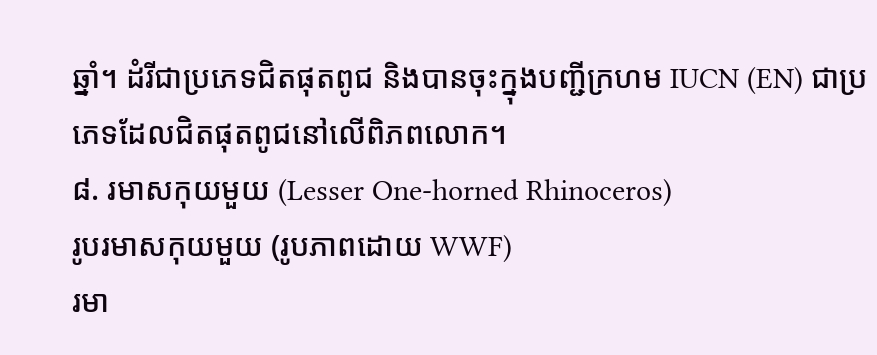ឆ្នាំ។ ដំរីជាប្រភេទជិតផុតពូជ និងបានចុះក្នុងបញ្ជីក្រហម IUCN (EN) ជាប្រភេទដែលជិតផុតពូជនៅលើពិភពលោក។
៨. រមាសកុយមួយ (Lesser One-horned Rhinoceros)
រូបរមាសកុយមួយ (រូបភាពដោយ WWF)
រមា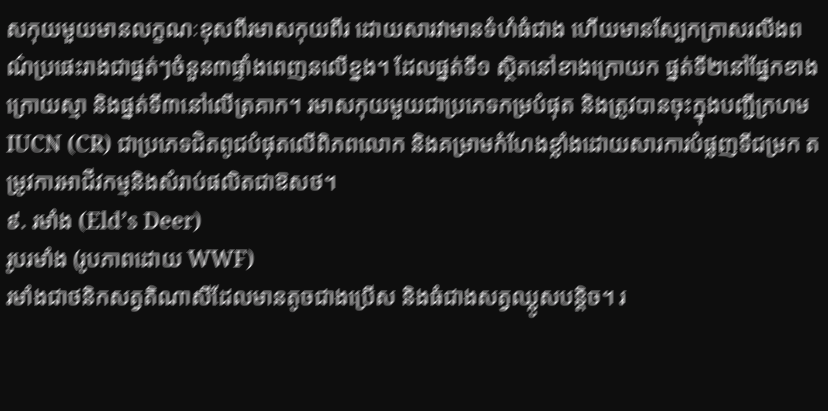សកុយមួយមានលក្ខណៈខុសពីរមាសកុយពីរ ដោយសារវាមានទំហំធំជាង ហើយមានស្បែកក្រាសរលីងពណ៌ប្រផេះរាងជាផ្នត់ៗចំនួន៣ផ្ទាំងពេញនលើខ្នង។ ដែលផ្នត់ទី១ ស្ថិតនៅខាងក្រោយក ផ្នត់ទី២នៅផ្នែកខាងក្រោយស្មា និងផ្នត់ទី៣នៅលើត្រគាក។ រមាសកុយមួយជាប្រភេទកម្របំផុត និងត្រូវបានចុះក្នុងបញ្ជីក្រហម IUCN (CR) ជាប្រភេទជិតពូជបំផុតលើពិភពលោក និងគម្រាមកំហែងខ្លាំងដោយសារការបំផ្លញទីជម្រក តម្រូវការអាជីវកម្មនិងសំរាប់ផលិតជាឱសថ។
៩. រមាំង (Eld’s Deer)
រូបរមាំង (រូបភាពដោយ WWF)
រមាំងជាថនិកសត្វតិណាសីដែលមានតូចជាងប្រើស និងធំជាងសត្វឈ្លូសបន្ដិច។ រ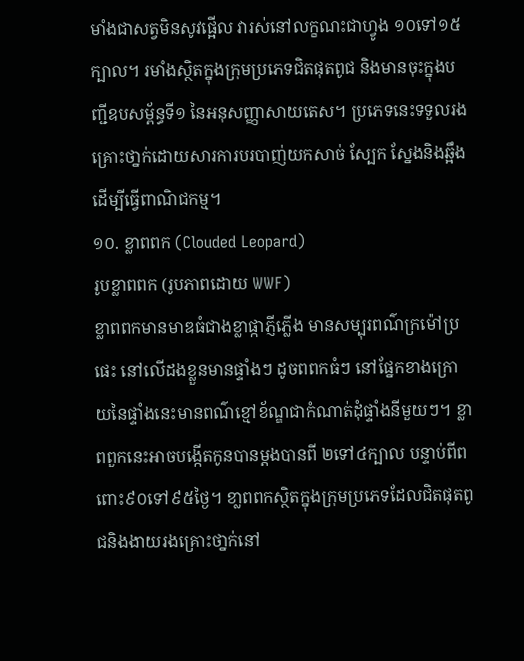មាំងជាសត្វមិនសូវផ្អើល វារស់នៅលក្ខណះជាហ្វូង ១០ទៅ១៥ក្បាល។ រមាំងស្ថិតក្នុងក្រុមប្រភេទជិតផុតពូជ និងមានចុះក្នុងបញ្ជីឧបសម្ព័ន្ធទី១ នៃអនុសញ្ញាសាយតេស។ ប្រភេទនេះទទួលរងគ្រោះថា្នក់ដោយសារការបរបាញ់យកសាច់ ស្បែក ស្នែងនិងឆ្អឹង ដើម្បីធ្វើពាណិជកម្ម។
១០. ខ្លាពពក (Clouded Leopard)
រូបខ្លាពពក (រូបភាពដោយ WWF)
ខ្លាពពកមានមាឌធំជាងខ្លាផ្កាភ្ញីភ្លើង មានសម្បុរពណ៌ក្រម៉ៅប្រផេះ នៅលើដងខ្លួនមានផ្ទាំងៗ ដូចពពកធំៗ នៅផ្នែកខាងក្រោយនៃផ្ទាំងនេះមានពណ៌ខ្មៅខ័ណ្ឌជាកំណាត់ដុំផ្ទាំងនីមួយៗ។ ខ្លាពពួកនេះអាចបង្កើតកូនបានម្ដងបានពី ២ទៅ៤ក្បាល បន្ទាប់ពីពពោះ៩០ទៅ៩៥ថ្ងៃ។ ខា្លពពកស្ថិតក្នុងក្រុមប្រភេទដែលជិតផុតពូជនិងងាយរងគ្រោះថា្នក់នៅ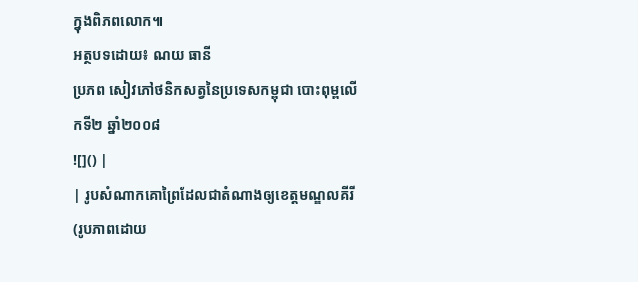ក្នុងពិភពលោក៕
អត្ថបទដោយ៖ ណយ ធានី
ប្រភព សៀវភៅថនិកសត្វនៃប្រទេសកម្ពុជា បោះពុម្ពលើកទី២ ឆ្នាំ២០០៨
![]() |
| រូបសំណាកគោព្រៃដែលជាតំណាងឲ្យខេត្ដមណ្ឌលគីរី (រូបភាពដោយ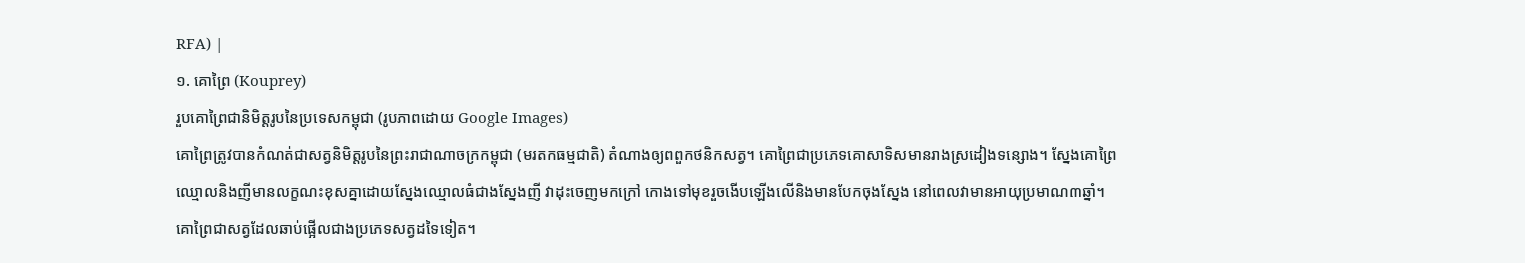RFA) |
១. គោព្រៃ (Kouprey)
រួបគោព្រៃជានិមិត្ដរូបនៃប្រទេសកម្ពុជា (រូបភាពដោយ Google Images)
គោព្រៃត្រូវបានកំណត់ជាសត្វនិមិត្ដរូបនៃព្រះរាជាណាចក្រកម្ពុជា (មរតកធម្មជាតិ) តំណាងឲ្យពពួកថនិកសត្វ។ គោព្រៃជាប្រភេទគោសាទិសមានរាងស្រដៀងទន្សោង។ ស្នែងគោព្រៃ ឈ្មោលនិងញីមានលក្ខណះខុសគ្នាដោយស្នែងឈ្មោលធំជាងស្នែងញី វាដុះចេញមកក្រៅ កោងទៅមុខរួចងើបឡើងលើនិងមានបែកចុងស្នែង នៅពេលវាមានអាយុប្រមាណ៣ឆ្នាំ។ គោព្រៃជាសត្វដែលឆាប់ផ្អើលជាងប្រភេទសត្វដទៃទៀត។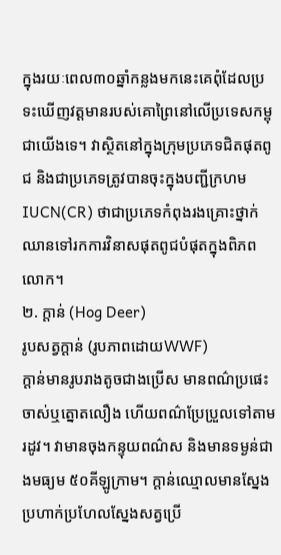ក្នុងរយៈពេល៣០ឆ្នាំកន្លងមកនេះគេពុំដែលប្រទះឃើញវត្ដមានរបស់គោព្រៃនៅលើប្រទេសកម្ពុជាយើងទេ។ វាស្ថិតនៅក្នុងក្រុមប្រភេទជិតផុតពូជ និងជាប្រភេទត្រូវបានចុះក្នុងបញ្ជីក្រហម IUCN(CR) ថាជាប្រភេទកំពុងរងគ្រោះថ្នាក់ឈានទៅរកការវិនាសផុតពូជបំផុតក្នុងពិភពលោក។
២. ក្ដាន់ (Hog Deer)
រូបសត្វក្ដាន់ (រូបភាពដោយWWF)
ក្ដាន់មានរូបរាងតូចជាងប្រើស មានពណ៌ប្រផេះចាស់ឬត្នោតលឿង ហើយពណ៌ប្រែប្រួលទៅតាមរដូវ។ វាមានចុងកន្ទុយពណ៌ស និងមានទម្ងន់ជាងមធ្យម ៥០គីឡូក្រាម។ ក្ដាន់ឈ្មោលមានស្នែងប្រហាក់ប្រហែលស្នែងសត្វប្រើ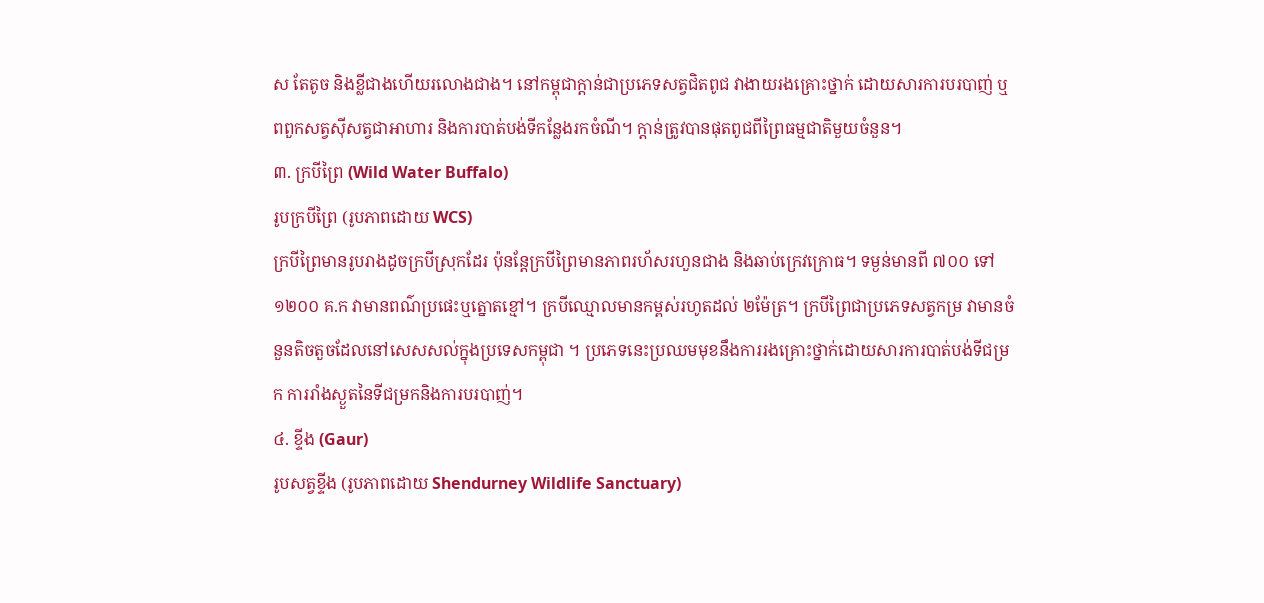ស តែតូច និងខ្លីជាងហើយរលោងជាង។ នៅកម្ពុជាក្ដាន់ជាប្រភេទសត្វជិតពូជ វាងាយរងគ្រោះថ្នាក់ ដោយសារការបរបាញ់ ឬពពួកសត្វស៊ីសត្វជាអាហារ និងការបាត់បង់ទីកន្លែងរកចំណី។ ក្ដាន់ត្រូវបានផុតពូជពីព្រៃធម្មជាតិមួយចំនួន។
៣. ក្របីព្រៃ (Wild Water Buffalo)
រូបក្របីព្រៃ (រូបភាពដោយ WCS)
ក្របីព្រៃមានរូបរាងដូចក្របីស្រុកដែរ ប៉ុនន្ដែក្របីព្រៃមានភាពរហ័សរហួនជាង និងឆាប់ក្រេវក្រោធ។ ទម្ងន់មានពី ៧០០ ទៅ ១២០០ គ.ក វាមានពណ៌ប្រផេះឬត្នោតខ្មៅ។ ក្របីឈ្មោលមានកម្ពស់រហូតដល់ ២ម៉ែត្រ។ ក្របីព្រៃជាប្រភេទសត្វកម្រ វាមានចំនួនតិចតួចដែលនៅសេសសល់ក្នុងប្រទេសកម្ពុជា ។ ប្រភេទនេះប្រឈមមុខនឹងការរងគ្រោះថ្នាក់ដោយសារការបាត់បង់ទីជម្រក ការរាំងស្ងួតនៃទីជម្រកនិងការបរបាញ់។
៤. ខ្ទីង (Gaur)
រូបសត្វខ្ទីង (រូបភាពដោយ Shendurney Wildlife Sanctuary)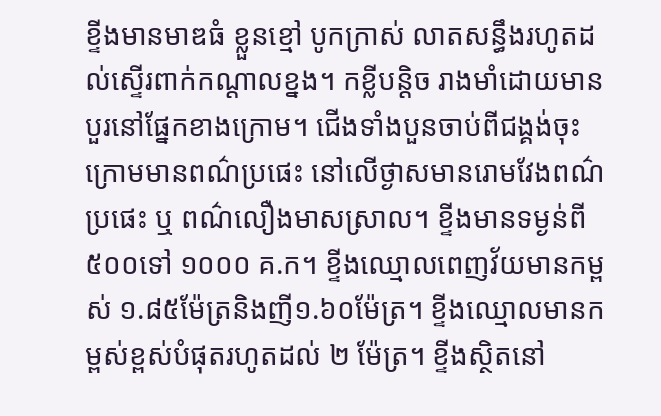ខ្ទីងមានមាឌធំ ខ្លួនខ្មៅ បូកក្រាស់ លាតសន្ធឹងរហូតដល់ស្ទើរពាក់កណ្ដាលខ្នង។ កខ្លីបន្ដិច រាងមាំដោយមានបួរនៅផ្នែកខាងក្រោម។ ជើងទាំងបួនចាប់ពីជង្គង់ចុះក្រោមមានពណ៌ប្រផេះ នៅលើថ្ងាសមានរោមវែងពណ៌ប្រផេះ ឬ ពណ៌លឿងមាសស្រាល។ ខ្ទីងមានទម្ងន់ពី ៥០០ទៅ ១០០០ គ.ក។ ខ្ទីងឈ្មោលពេញវ័យមានកម្ពស់ ១.៨៥ម៉ែត្រនិងញី១.៦០ម៉ែត្រ។ ខ្ទីងឈ្មោលមានកម្ពស់ខ្ពស់បំផុតរហូតដល់ ២ ម៉ែត្រ។ ខ្ទីងស្ថិតនៅ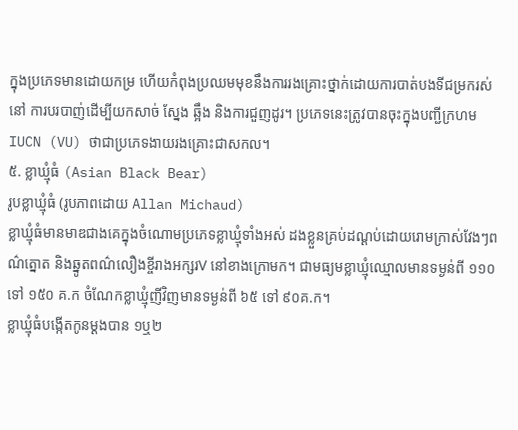ក្នុងប្រភេទមានដោយកម្រ ហើយកំពុងប្រឈមមុខនឹងការរងគ្រោះថ្នាក់ដោយការបាត់បងទីជម្រករស់នៅ ការបរបាញ់ដើម្បីយកសាច់ ស្នែង ឆ្អឹង និងការជួញដូរ។ ប្រភេទនេះត្រូវបានចុះក្នុងបញ្ជីក្រហម IUCN (VU) ថាជាប្រភេទងាយរងគ្រោះជាសកល។
៥. ខ្លាឃ្មុំធំ (Asian Black Bear)
រូបខ្លាឃ្មុំធំ (រូបភាពដោយ Allan Michaud)
ខ្លាឃ្មុំធំមានមាឌជាងគេក្នុងចំណោមប្រភេទខ្លាឃ្មុំទាំងអស់ ដងខ្លួនគ្រប់ដណ្ដប់ដោយរោមក្រាស់វែងៗពណ៌ត្នោត និងឆ្នូតពណ៌លឿងខ្ចីរាងអក្សរV នៅខាងក្រោមក។ ជាមធ្យមខ្លាឃ្មុំឈ្មោលមានទម្ងន់ពី ១១០ ទៅ ១៥០ គ.ក ចំណែកខ្លាឃ្មុំញីវិញមានទម្ងន់ពី ៦៥ ទៅ ៩០គ.ក។
ខ្លាឃ្មុំធំបង្កើតកូនម្ដងបាន ១ឬ២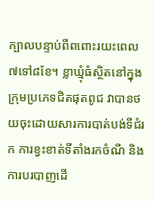ក្បាលបន្ទាប់ពីពពោះរយះពេល ៧ទៅ៨ខែ។ ខ្លាឃ្មុំធំស្ថិតនៅក្នុងក្រុមប្រភេទជិតផុតពូជ វាបានថយចុះដោយសារការបាត់បង់ទីជំរក ការខ្វះខាត់ទីតាំងរកចំណី និងការបរបាញដើ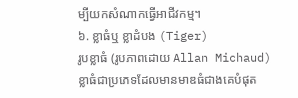ម្បីយកសំណាកធ្វើអាជីវកម្ម។
៦. ខ្លាធំឬ ខ្លាដំបង (Tiger)
រូបខ្លាធំ (រូបភាពដោយ Allan Michaud)
ខ្លាធំជាប្រភេទដែលមានមាឌធំជាងគេបំផុត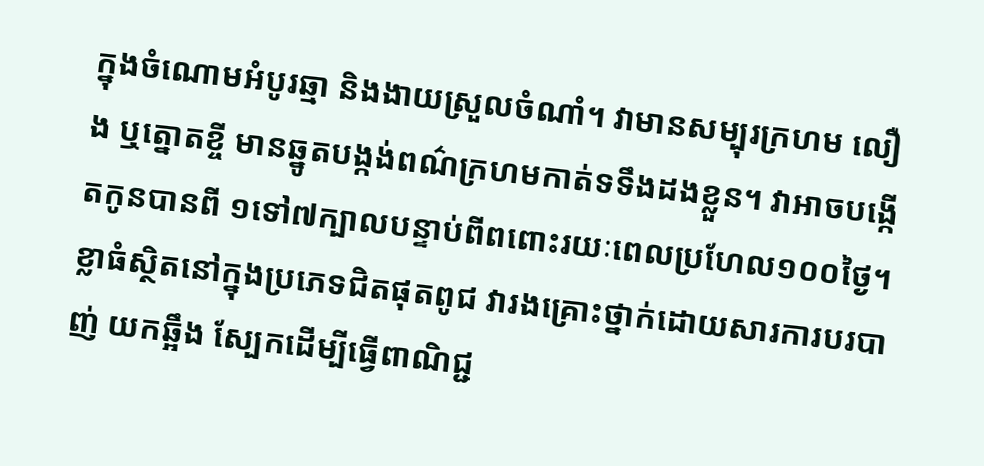ក្នុងចំណោមអំបូរឆ្មា និងងាយស្រួលចំណាំ។ វាមានសម្បុរក្រហម លឿង ឬត្នោតខ្ចី មានឆ្នូតបង្កង់ពណ៌ក្រហមកាត់ទទឹងដងខ្លួន។ វាអាចបង្កើតកូនបានពី ១ទៅ៧ក្បាលបន្ទាប់ពីពពោះរយៈពេលប្រហែល១០០ថ្ងៃ។ ខ្លាធំស្ថិតនៅក្នុងប្រភេទជិតផុតពូជ វារងគ្រោះថ្នាក់ដោយសារការបរបាញ់ យកឆ្អឹង ស្បែកដើម្បីធ្វើពាណិជ្ជ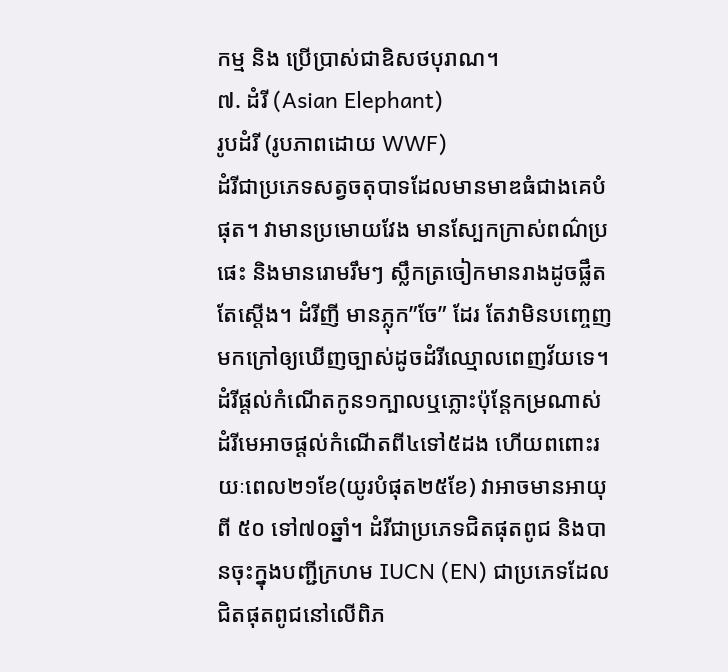កម្ម និង ប្រើប្រាស់ជាឧិសថបុរាណ។
៧. ដំរី (Asian Elephant)
រូបដំរី (រូបភាពដោយ WWF)
ដំរីជាប្រភេទសត្វចតុបាទដែលមានមាឌធំជាងគេបំផុត។ វាមានប្រមោយវែង មានស្បែកក្រាស់ពណ៌ប្រផេះ និងមានរោមរឹមៗ ស្លឹកត្រចៀកមានរាងដូចផ្លឹតតែស្ដើង។ ដំរីញី មានភ្លុក”ចែ” ដែរ តែវាមិនបញ្ចេញមកក្រៅឲ្យឃើញច្បាស់ដូចដំរីឈ្មោលពេញវ័យទេ។ ដំរីផ្ដល់កំណើតកូន១ក្បាលឬភ្លោះប៉ុន្ដែកម្រណាស់ ដំរីមេអាចផ្ដល់កំណើតពី៤ទៅ៥ដង ហើយពពោះរយៈពេល២១ខែ(យូរបំផុត២៥ខែ) វាអាចមានអាយុពី ៥០ ទៅ៧០ឆ្នាំ។ ដំរីជាប្រភេទជិតផុតពូជ និងបានចុះក្នុងបញ្ជីក្រហម IUCN (EN) ជាប្រភេទដែលជិតផុតពូជនៅលើពិភ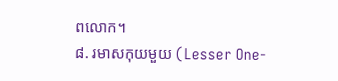ពលោក។
៨. រមាសកុយមួយ (Lesser One-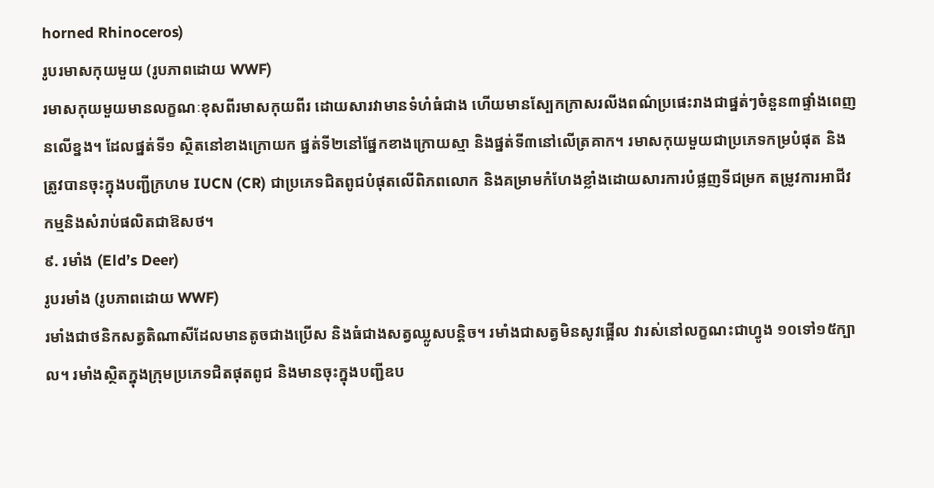horned Rhinoceros)
រូបរមាសកុយមួយ (រូបភាពដោយ WWF)
រមាសកុយមួយមានលក្ខណៈខុសពីរមាសកុយពីរ ដោយសារវាមានទំហំធំជាង ហើយមានស្បែកក្រាសរលីងពណ៌ប្រផេះរាងជាផ្នត់ៗចំនួន៣ផ្ទាំងពេញនលើខ្នង។ ដែលផ្នត់ទី១ ស្ថិតនៅខាងក្រោយក ផ្នត់ទី២នៅផ្នែកខាងក្រោយស្មា និងផ្នត់ទី៣នៅលើត្រគាក។ រមាសកុយមួយជាប្រភេទកម្របំផុត និងត្រូវបានចុះក្នុងបញ្ជីក្រហម IUCN (CR) ជាប្រភេទជិតពូជបំផុតលើពិភពលោក និងគម្រាមកំហែងខ្លាំងដោយសារការបំផ្លញទីជម្រក តម្រូវការអាជីវកម្មនិងសំរាប់ផលិតជាឱសថ។
៩. រមាំង (Eld’s Deer)
រូបរមាំង (រូបភាពដោយ WWF)
រមាំងជាថនិកសត្វតិណាសីដែលមានតូចជាងប្រើស និងធំជាងសត្វឈ្លូសបន្ដិច។ រមាំងជាសត្វមិនសូវផ្អើល វារស់នៅលក្ខណះជាហ្វូង ១០ទៅ១៥ក្បាល។ រមាំងស្ថិតក្នុងក្រុមប្រភេទជិតផុតពូជ និងមានចុះក្នុងបញ្ជីឧប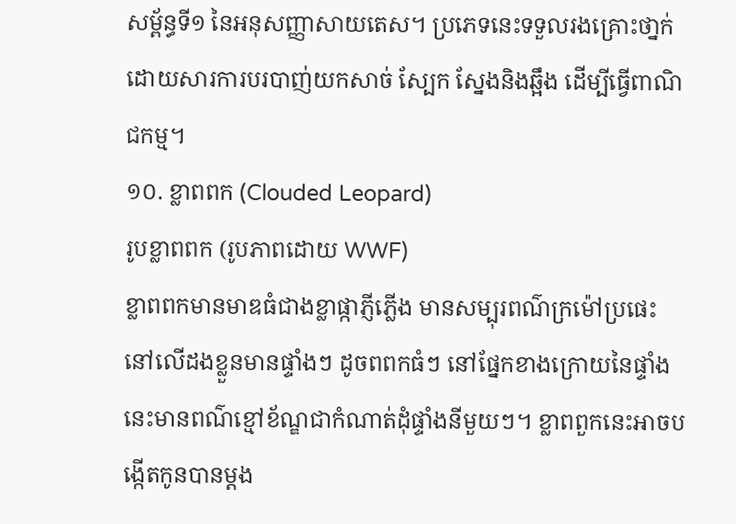សម្ព័ន្ធទី១ នៃអនុសញ្ញាសាយតេស។ ប្រភេទនេះទទួលរងគ្រោះថា្នក់ដោយសារការបរបាញ់យកសាច់ ស្បែក ស្នែងនិងឆ្អឹង ដើម្បីធ្វើពាណិជកម្ម។
១០. ខ្លាពពក (Clouded Leopard)
រូបខ្លាពពក (រូបភាពដោយ WWF)
ខ្លាពពកមានមាឌធំជាងខ្លាផ្កាភ្ញីភ្លើង មានសម្បុរពណ៌ក្រម៉ៅប្រផេះ នៅលើដងខ្លួនមានផ្ទាំងៗ ដូចពពកធំៗ នៅផ្នែកខាងក្រោយនៃផ្ទាំងនេះមានពណ៌ខ្មៅខ័ណ្ឌជាកំណាត់ដុំផ្ទាំងនីមួយៗ។ ខ្លាពពួកនេះអាចបង្កើតកូនបានម្ដង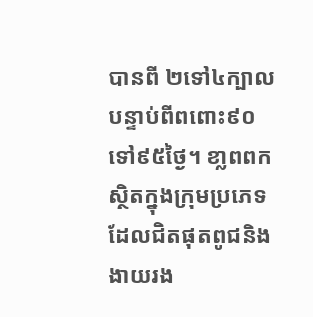បានពី ២ទៅ៤ក្បាល បន្ទាប់ពីពពោះ៩០ទៅ៩៥ថ្ងៃ។ ខា្លពពកស្ថិតក្នុងក្រុមប្រភេទដែលជិតផុតពូជនិងងាយរង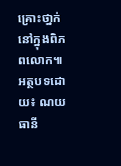គ្រោះថា្នក់នៅក្នុងពិភពលោក៕
អត្ថបទដោយ៖ ណយ ធានី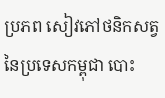ប្រភព សៀវភៅថនិកសត្វនៃប្រទេសកម្ពុជា បោះ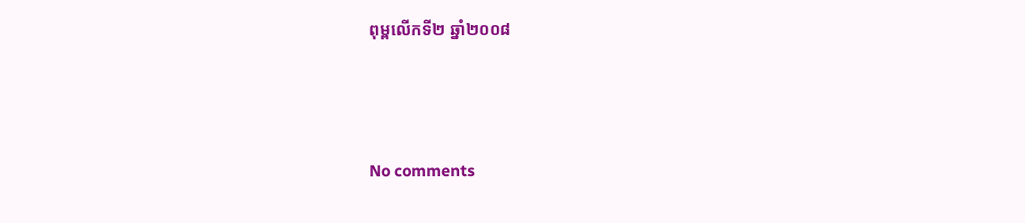ពុម្ពលើកទី២ ឆ្នាំ២០០៨





No comments